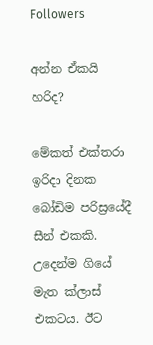Followers

අන්න ඒකයි හරිද?

මේකත් එක්තරා ඉරිදා දිනක බෝඩිම පරිස්‍රයේදී සීන් එකකි.  උදෙන්ම ගියේ මැත ක්ලාස් එකටය. ඊට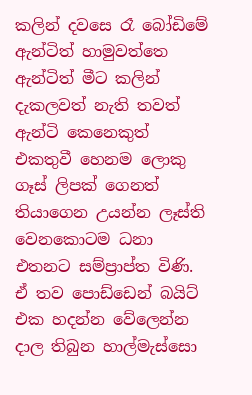කලින් දවසෙ රෑ බෝඩිමේ ඇන්ටිත් හාමුවත්තෙ ඇන්ටිත් මීට කලින් දැකලවත් නැති තවත් ඇන්ටි කෙනෙකුත් එකතුවී හෙනම ලොකු ගෑස් ලිපක් ගෙනත් තියාගෙන උයන්න ලෑස්ති වෙනකොටම ධනා එතනට සම්ප්‍රාප්ත විණි. ඒ තව පොඩ්ඩෙන් බයිට් එක හදන්න වේලෙන්න දාල තිබුන හාල්මැස්සො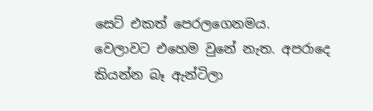සෙට් එකත් පෙරලගෙනමය.
වෙලාවට එහෙම වුනේ නැත. අපරාදෙ කියන්න බෑ ඇන්ටිලා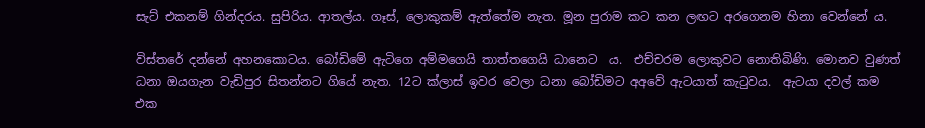සැට් එකනම් ගින්දරය. සුපිරිය. ආතල්ය. ගෑස්, ලොකුකම් ඇත්තේම නැත. මූන පුරාම කට කන ලඟට අරගෙනම හිනා වෙන්නේ ය.

විස්තරේ දන්නේ අහනකොටය. බෝඩිමේ ඇටිගෙ අම්මගෙයි තාත්තගෙයි ධානෙට  ය.  එච්චරම ලොකුවට නොතිබිණි. මොනව වුණත් ධනා ඔයගැන වැඩිපුර සිතන්නට ගියේ නැත. 12ට ක්ලාස් ඉවර වෙලා ධනා බෝඩිමට අඅවේ ඇටයාත් කැටුවය.  ඇටයා දවල් කම එක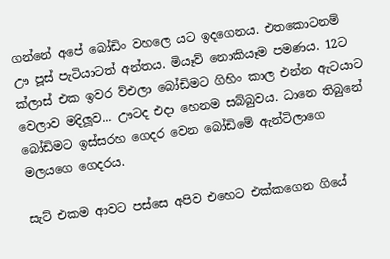ගන්නේ අපේ බෝඩිං වහලෙ යට ඉදගෙනය. එතකොටනම් ඌ පූස් පැටියාටත් අන්තය. මියෑව් නොකියෑම පමණය. 12ට ක්ලාස් එක ඉවර ව්එලා බෝඩිමට ගිහිං කාල එන්න ඇටයාට වෙලාව මදිලූව... ඌටද එදා හෙනම සබ්බුවය. ධානෙ තිබුනේ බෝඩිමට ඉස්සරහ ගෙදර වෙන බෝඩිමේ ඇන්ටිලාගෙ මලයගෙ ගෙදරය.

සැට් එකම ආවට පස්සෙ අපිව එහෙට එක්කගෙන ගියේ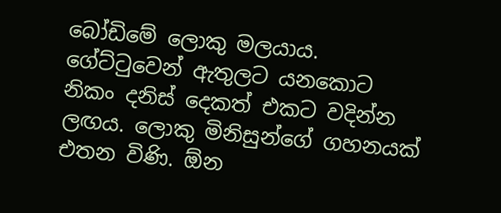බෝඩිමේ ලොකු මලයාය. ගේට්ටුවෙන් ඇතුලට යනකොට නිකං දනිස් දෙකත් එකට වදින්න ලඟය. ලොකු මිනිසුන්ගේ ගහනයක් එතන විණි. ඕන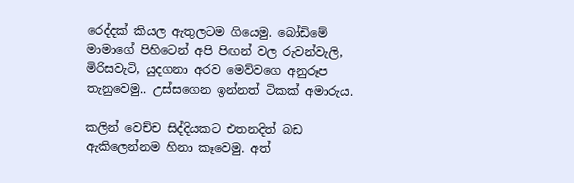රෙද්දක් කියල ඇතුලටම ගියෙමු. බෝඩිමේ මාමාගේ පිහිටෙන් අපි පිඟන් වල රුවන්වැලි, මිරිසවැටි, යුදගනා අරව මෙව්වගෙ අනුරූප තැනුවෙමු.. උස්සගෙන ඉන්නත් ටිකක් අමාරුය.

කලින් වෙච්ච සිද්දියකට එතනදිත් බඩ ඇකිලෙන්නම හිනා කෑවෙමු. අත්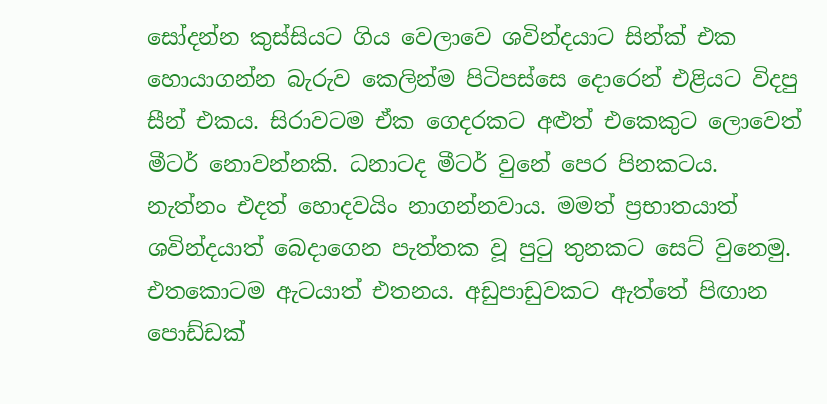සෝදන්න කුස්සියට ගිය වෙලාවෙ ශවින්දයාට සින්ක් එක හොයාගන්න බැරුව කෙලින්ම පිටිපස්සෙ දොරෙන් එළියට විදපු සීන් එකය. සිරාවටම ඒක ගෙදරකට අළුත් එකෙකුට ලොවෙත් මීටර් නොවන්නකි. ධනාටද මීටර් වුනේ පෙර පිනකටය. නැත්නං එදත් හොදවයිං නාගන්නවාය. මමත් ප්‍රභාතයාත් ශවින්දයාත් බෙදාගෙන පැත්තක වූ පුටු තුනකට සෙට් වුනෙමු. එතකොටම ඇටයාත් එතනය. අඩුපාඩුවකට ඇත්තේ පිඟාන පොඩ්ඩක්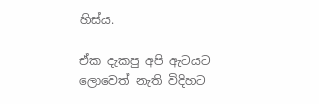හිස්ය.

ඒක දැකපු අපි ඇටයට ලොවෙත් නැති විදිහට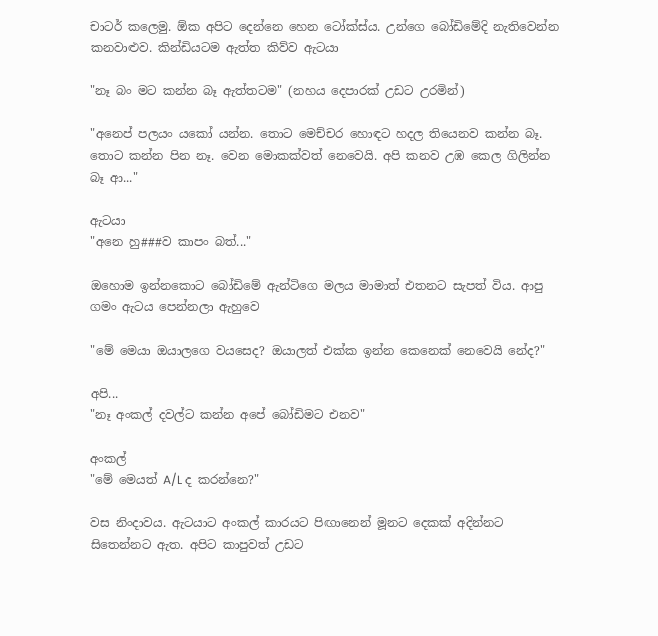චාටර් කලෙමු. ඕක අපිට දෙන්නෙ හෙන ටෝක්ස්ය. උන්ගෙ බෝඩිමේදි නැතිවෙන්න කනවාළුව. කින්ඩියටම ඇත්ත කිව්ව ඇටයා

"නෑ බං මට කන්න බෑ ඇත්තටම" (නහය දෙපාරක් උඩට උරමින්)

"අනෙප් පලයං යකෝ යන්න. තොට මෙච්චර හොඳට හදල තියෙනව කන්න බෑ. තොට කන්න පින නෑ. වෙන මොකක්වත් නෙවෙයි. අපි කනව උඹ කෙල ගිලින්න බෑ ආ..."

ඇටයා
"අනෙ හු###ව කාපං බත්..."

ඔහොම ඉන්නකොට බෝඩිමේ ඇන්ටිගෙ මලය මාමාත් එතනට සැපත් විය. ආපු ගමං ඇටය පෙන්නලා ඇහුවෙ

"මේ මෙයා ඔයාලගෙ වයසෙද? ඔයාලත් එක්ක ඉන්න කෙනෙක් නෙවෙයි නේද?"

අපි...
"නෑ අංකල් දවල්ට කන්න අපේ බෝඩිමට එනව"

අංකල්
"මේ මෙයත් A/L ද කරන්නෙ?"

වස නිංදාවය. ඇටයාට අංකල් කාරයට පිඟානෙන් මූනට දෙකක් අදින්නට සිතෙන්නට ඇත. අපිට කාපුවත් උඩට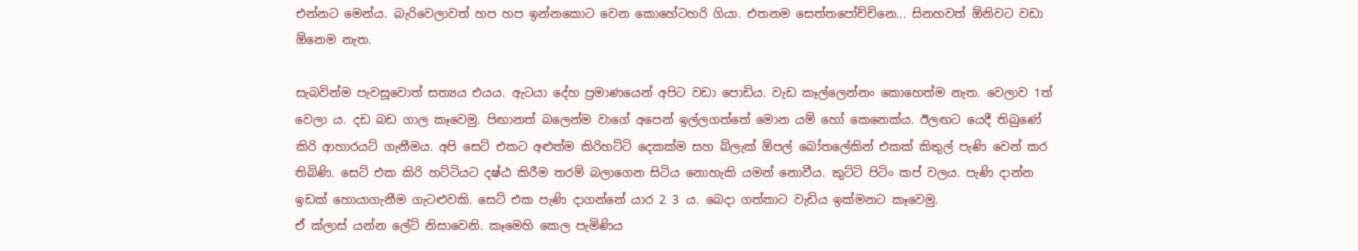එන්නට මෙන්ය. බැරිවෙලාවත් හප හප ඉන්නකොට වෙන කොහේටහරි ගියා. එතනම සෙත්තපෝච්චිනෙ... සිනහවත් ඕනිවට වඩා ඕනෙම නැත.

සැබවින්ම පැවසූවොත් සත්‍යය එයය. ඇටයා දේහ ප්‍රමාණයෙන් අපිට වඩා පොඩිය. වැඩ කෑල්ලෙන්නං කොහෙත්ම නැත. වෙලාව 1ත් වෙලා ය. දඩ බඩ ගාල කෑවෙමු. පිඟානත් බලෙන්ම වාගේ අපෙන් ඉල්ලගත්තේ මොන යම් හෝ කෙනෙක්ය. ඊලඟට යෙදී තිබුණේ කිරි ආහාරයට් ගැනීමය. අපි සෙට් එකට අළුත්ම කිරිහට්ටි දෙකක්ම සහ බ්ලැක් ඕපල් බෝතලේකින් එකක් කිතුල් පැණි වෙන් කර තිබිණි. සෙට් එක කිරි හට්ටියට දෂ්ඨ කිරීම තරම් බලාගෙන සිටිය නොහැකි යමන් නොවීය. කුට්ටි පිටිං කප් වලය. පැණි දාන්න ඉඩක් හොයාගැනීම ගැටළුවකි. සෙට් එක පැණි දාගන්නේ යාර 2 3 ය. බෙදා ගත්තාට වැඩිය ඉක්මනට කෑවෙමු.
ඒ ක්ලාස් යන්න ලේට් නිසාවෙනි. කෑමෙහි කෙල පැමිණිය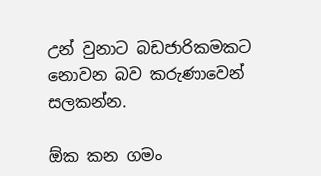උන් වුනාට බඩජාරිකමකට නොවන බව කරුණාවෙන් සලකන්න.

ඕක කන ගමං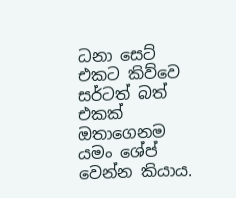ධනා සෙට් එකට කිව්වෙ සර්ටත් බත් එකක් ඔතාගෙනම යමං ශේප් වෙන්න කියාය.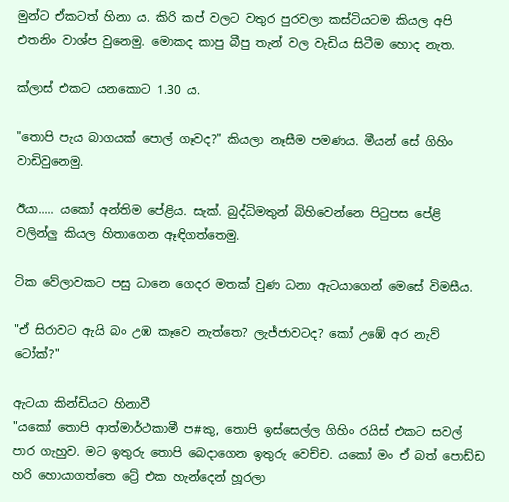මුන්ට ඒකටත් හිනා ය. කිරි කප් වලට වතුර පුරවලා කස්ටියටම කියල අපි එතනිං වාශ්ප වුනෙමු. මොකද කාපු බීපු තැන් වල වැඩිය සිටීම හොද නැත.

ක්ලාස් එකට යනකොට 1.30 ය.

"තොපි පැය බාගයක් පොල් ගෑවද?" කියලා නෑසීම පමණය. මීයන් සේ ගිහිං වාඩිවුනෙමු.

ඊයා..... යකෝ අන්තිම පේළිය. සැක්. බුද්ධිමතුන් බිහිවෙන්නෙ පිටුපස පේළි වලින්ලු කියල හිතාගෙන ඈඳිගත්තෙමු.

ටික වේලාවකට පසු ධානෙ ගෙදර මතක් වුණ ධනා ඇටයාගෙන් මෙසේ විමසීය.

"ඒ සිරාවට ඇයි බං උඹ කෑවෙ නැත්තෙ? ලැජ්ජාවටද? කෝ උඹේ අර නැව් ටෝක්?"

ඇටයා කින්ඩියට හිනාවී
"යකෝ තොපි ආත්මාර්ථකාමී ප#කු, තොපි ඉස්සෙල්ල ගිහිං රයිස් එකට සවල් පාර ගැහුව. මට ඉතුරු තොපි බෙදාගෙන ඉතුරු වෙච්ච. යකෝ මං ඒ බත් පොඩ්ඩ හරි හොයාගත්තෙ ට්‍රේ එක හැන්දෙන් හූරලා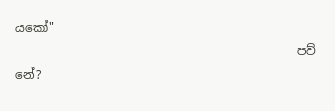යකෝ"
                                               පව් නේ?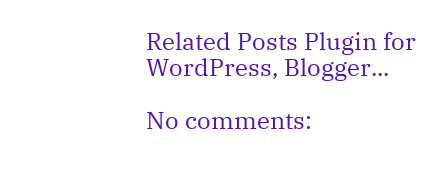Related Posts Plugin for WordPress, Blogger...

No comments: